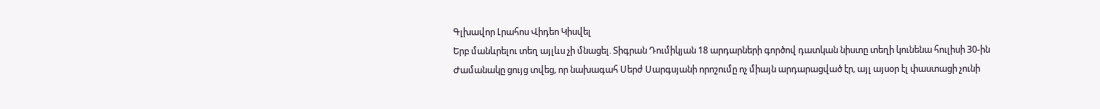Գլխավոր Լրահոս Վիդեո Կիսվել
Երբ մանևրելու տեղ այլևս չի մնացել. Տիգրան Դումիկյան 18 արդարների գործով դատկան նիստը տեղի կունենա հուլիսի 30-ին Ժամանակը ցույց տվեց, որ նախագահ Սերժ Սարգսյանի որոշումը ոչ միայն արդարացված էր, այլ այսօր էլ փաստացի չունի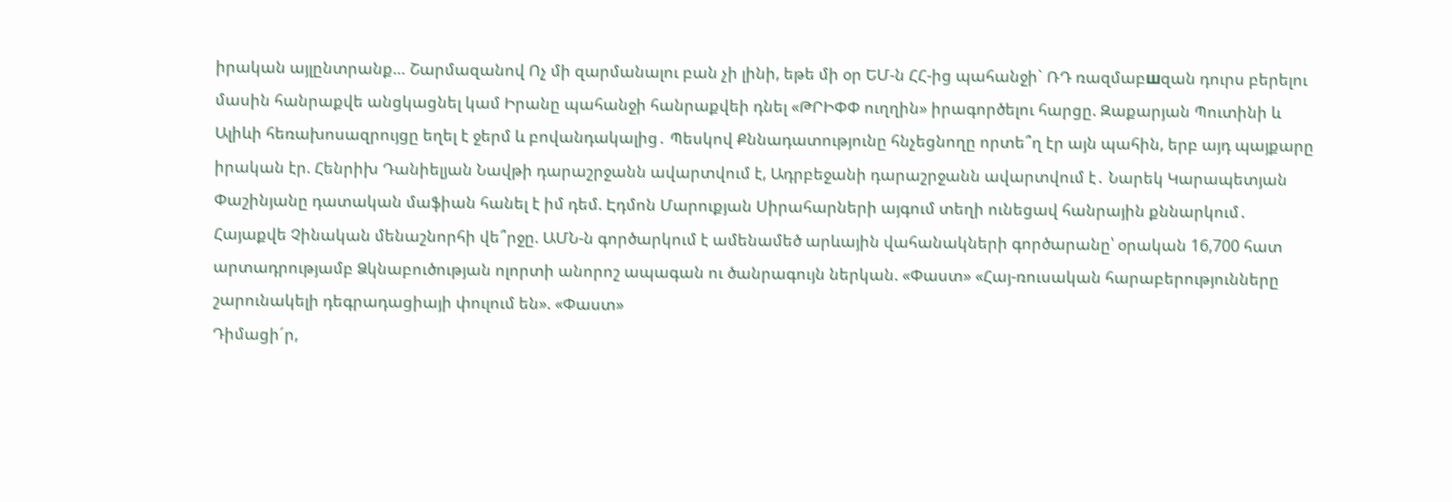իրական այլընտրանք… Շարմազանով Ոչ մի զարմանալու բան չի լինի, եթե մի օր ԵՄ-ն ՀՀ-ից պահանջի` ՌԴ ռազմաբшզան դուրս բերելու մասին հանրաքվե անցկացնել կամ Իրանը պահանջի հանրաքվեի դնել «ԹՐԻՓՓ ուղղին» իրագործելու հարցը. Զաքարյան Պուտինի և Ալիևի հեռախոսազրույցը եղել է ջերմ և բովանդակալից․ Պեսկով Քննադատությունը հնչեցնողը որտե՞ղ էր այն պահին, երբ այդ պայքարը իրական էր. Հենրիխ Դանիելյան Նավթի դարաշրջանն ավարտվում է, Ադրբեջանի դարաշրջանն ավարտվում է․ Նարեկ Կարապետյան Փաշինյանը դատական մաֆիան հանել է իմ դեմ. Էդմոն Մարուքյան Սիրահարների այգում տեղի ունեցավ հանրային քննարկում․ Հայաքվե Չինական մենաշնորհի վե՞րջը. ԱՄՆ-ն գործարկում է ամենամեծ արևային վահանակների գործարանը՝ օրական 16,700 հատ արտադրությամբ Ձկնաբուծության ոլորտի անորոշ ապագան ու ծանրագույն ներկան. «Փաստ» «Հայ-ռուսական հարաբերությունները շարունակելի դեգրադացիայի փուլում են». «Փաստ»
Դիմացի´ր,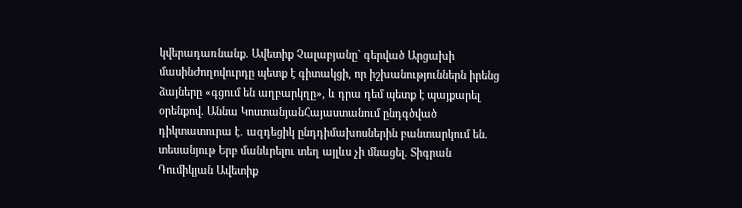կվերադառնանք. Ավետիք Չալաբյանը` գերված Արցախի մասինԺողովուրդը պետք է գիտակցի, որ իշխանություններն իրենց ձայները «գցում են աղբարկղը», և դրա դեմ պետք է պայքարել օրենքով. Աննա ԿոստանյանՀայաստանում ընդգծված դիկտատուրա է․ ազդեցիկ ընդդիմախոսներին բանտարկում են. տեսանյութ Երբ մանևրելու տեղ այլևս չի մնացել. Տիգրան Դումիկյան Ավետիք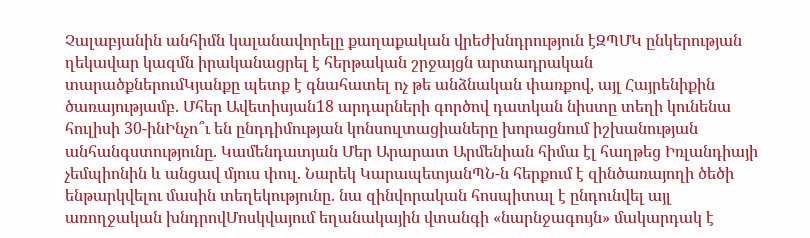Չալաբյանին անհիմն կալանավորելը քաղաքական վրեժխնդրություն էԶՊՄԿ ընկերության ղեկավար կազմն իրականացրել է հերթական շրջայցն արտադրական տարածքներումԿյանքը պետք է գնահատել ոչ թե անձնական փառքով, այլ Հայրենիքին ծառայությամբ. Մհեր Ավետիսյան18 արդարների գործով դատկան նիստը տեղի կունենա հուլիսի 30-ինԻնչո՞ւ են ընդդիմության կոնսուլտացիաները խորացնում իշխանության անհանգստությունը. Կամենդատյան Մեր Արարատ Արմենիան հիմա էլ հաղթեց Իռլանդիայի չեմպիոնին և անցավ մյուս փուլ. Նարեկ ԿարապետյանՊՆ-ն հերքում է զինծառայողի ծեծի ենթարկվելու մասին տեղեկությունը. նա զինվորական հոսպիտալ է ընդունվել այլ առողջական խնդրովՄոսկվայում եղանակային վտանգի «նարնջագույն» մակարդակ է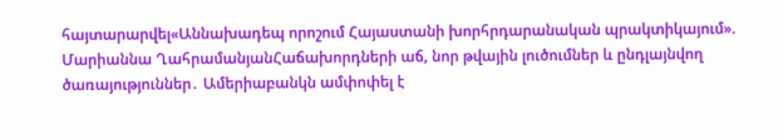հայտարարվել«Աննախադեպ որոշում Հայաստանի խորհրդարանական պրակտիկայում». Մարիաննա ՂահրամանյանՀաճախորդների աճ, նոր թվային լուծումներ և ընդլայնվող ծառայություններ․ Ամերիաբանկն ամփոփել է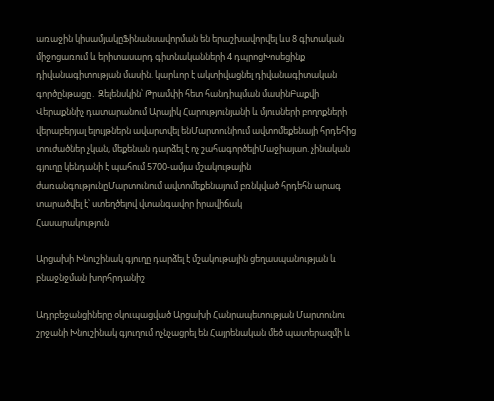առաջին կիսամյակըՖինանսավորման են երաշխավորվել ևս 8 գիտական միջոցառում և երիտասարդ գիտնականների 4 դպրոցԽոսեցինք դիվանագիտության մասին. կարևոր է ակտիվացնել դիվանագիտական գործընթացը․ Զելենսկին՝ Թրամփի հետ հանդիպման մասինԲաքվի Վերաքննիչ դատարանում Արայիկ Հարությունյանի և մյուսների բողոքների վերաբերյալ ելույթներն ավարտվել ենՄարտունիում ավտոմեքենայի հրդեհից տուժածներ չկան, մեքենան դարձել է ոչ շահագործելիՄաջիայաո. չինական գյուղը կենդանի է պահում 5700-ամյա մշակութային ժառանգությունըՄարտունում ավտոմեքենայում բռնկված հրդեհն արագ տարածվել է՝ ստեղծելով վտանգավոր իրավիճակ
Հասարակություն

Արցախի Խնուշինակ գյուղը դարձել է մշակութային ցեղասպանության և բնաջնջման խորհրդանիշ

Ադրբեջանցիները օկուպացված Արցախի Հանրապետության Մարտունու շրջանի Խնուշինակ գյուղում ոչնչացրել են Հայրենական մեծ պատերազմի և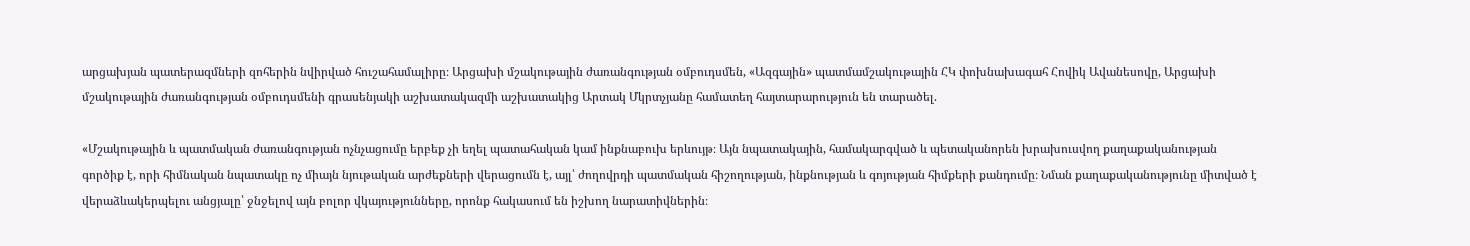արցախյան պատերազմների զոհերին նվիրված հուշահամալիրը։ Արցախի մշակութային ժառանգության օմբուդսմեն, «Ազգային» պատմամշակութային ՀԿ փոխնախագահ Հովիկ Ավանեսովը, Արցախի մշակութային ժառանգության օմբուդսմենի գրասենյակի աշխատակազմի աշխատակից Արտակ Մկրտչյանը համատեղ հայտարարություն են տարածել.

«Մշակութային և պատմական ժառանգության ոչնչացումը երբեք չի եղել պատահական կամ ինքնաբուխ երևույթ։ Այն նպատակային, համակարգված և պետականորեն խրախուսվող քաղաքականության գործիք է, որի հիմնական նպատակը ոչ միայն նյութական արժեքների վերացումն է, այլ՝ ժողովրդի պատմական հիշողության, ինքնության և գոյության հիմքերի քանդումը։ Նման քաղաքականությունը միտված է վերաձևակերպելու անցյալը՝ ջնջելով այն բոլոր վկայությունները, որոնք հակասում են իշխող նարատիվներին։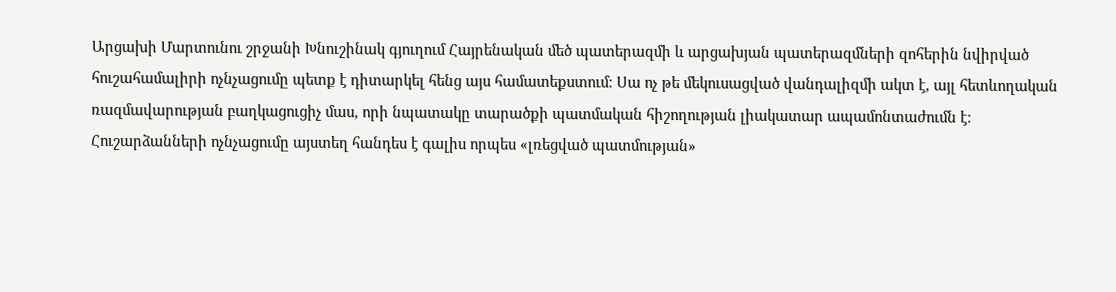Արցախի Մարտունու շրջանի Խնուշինակ գյուղում Հայրենական մեծ պատերազմի և արցախյան պատերազմների զոհերին նվիրված հուշահամալիրի ոչնչացումը պետք է դիտարկել հենց այս համատեքստում։ Սա ոչ թե մեկուսացված վանդալիզմի ակտ է, այլ հետևողական ռազմավարության բաղկացուցիչ մաս, որի նպատակը տարածքի պատմական հիշողության լիակատար ապամոնտաժումն է։ Հուշարձանների ոչնչացումը այստեղ հանդես է գալիս որպես «լռեցված պատմության»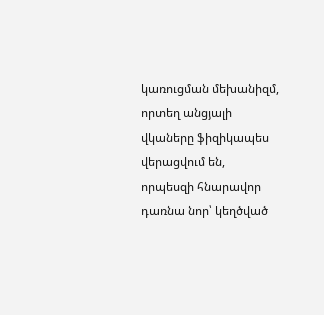կառուցման մեխանիզմ, որտեղ անցյալի վկաները ֆիզիկապես վերացվում են, որպեսզի հնարավոր դառնա նոր՝ կեղծված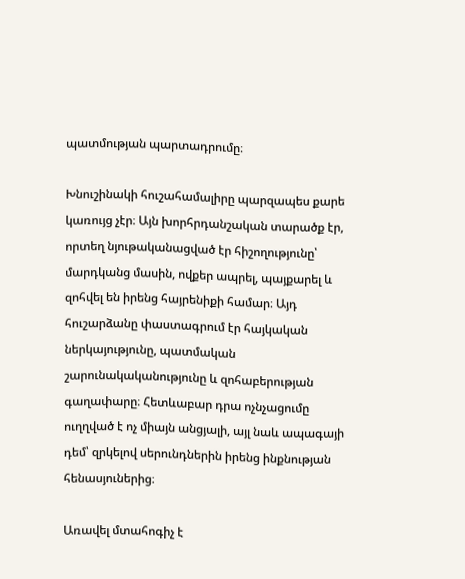պատմության պարտադրումը։

Խնուշինակի հուշահամալիրը պարզապես քարե կառույց չէր։ Այն խորհրդանշական տարածք էր, որտեղ նյութականացված էր հիշողությունը՝ մարդկանց մասին, ովքեր ապրել, պայքարել և զոհվել են իրենց հայրենիքի համար։ Այդ հուշարձանը փաստագրում էր հայկական ներկայությունը, պատմական շարունակականությունը և զոհաբերության գաղափարը։ Հետևաբար դրա ոչնչացումը ուղղված է ոչ միայն անցյալի, այլ նաև ապագայի դեմ՝ զրկելով սերունդներին իրենց ինքնության հենասյուներից։

Առավել մտահոգիչ է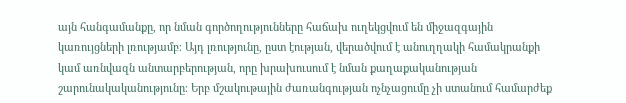այն հանգամանքը, որ նման գործողությունները հաճախ ուղեկցվում են միջազգային կառույցների լռությամբ։ Այդ լռությունը, ըստ էության, վերածվում է անուղղակի համակրանքի կամ առնվազն անտարբերության, որը խրախուսում է նման քաղաքականության շարունակականությունը։ Երբ մշակութային ժառանգության ոչնչացումը չի ստանում համարժեք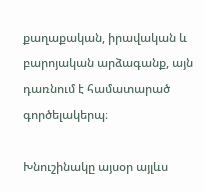քաղաքական, իրավական և բարոյական արձագանք, այն դառնում է համատարած գործելակերպ։

Խնուշինակը այսօր այլևս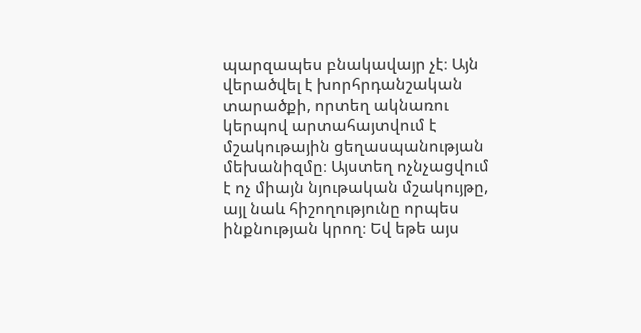պարզապես բնակավայր չէ։ Այն վերածվել է խորհրդանշական տարածքի, որտեղ ակնառու կերպով արտահայտվում է մշակութային ցեղասպանության մեխանիզմը։ Այստեղ ոչնչացվում է ոչ միայն նյութական մշակույթը, այլ նաև հիշողությունը որպես ինքնության կրող։ Եվ եթե այս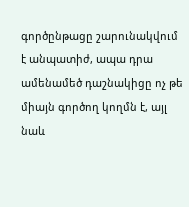գործընթացը շարունակվում է անպատիժ, ապա դրա ամենամեծ դաշնակիցը ոչ թե միայն գործող կողմն է, այլ նաև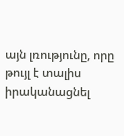այն լռությունը, որը թույլ է տալիս իրականացնել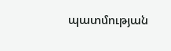պատմության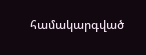համակարգված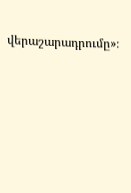վերաշարադրումը»։